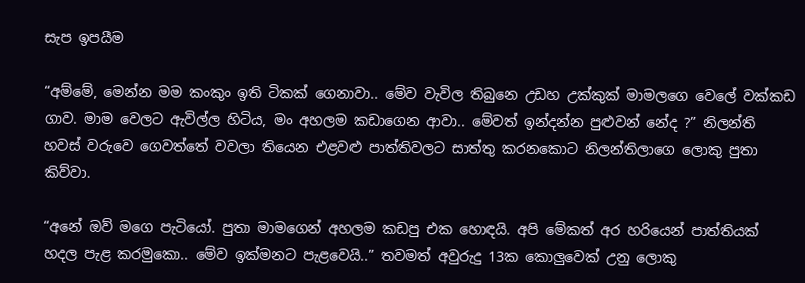සැප ඉපයීම

“අම්මේ, මෙන්න මම කංකුං ඉති ටිකක් ගෙනාවා.. මේව වැවිල තිබුනෙ උඩහ උක්කුක් මාමලගෙ වෙලේ වක්කඩ ගාව. මාම වෙලට ඇවිල්ල හිටිය, මං අහලම කඩාගෙන ආවා.. මේවත් ඉන්දන්න පුළුවන් නේද ?” නිලන්ති හවස් වරුවෙ ගෙවත්තේ වවලා තියෙන එළවළු පාත්තිවලට සාත්තු කරනකොට නිලන්තිලාගෙ ලොකු පුතා කිව්වා.

“අනේ ඔව් මගෙ පැටියෝ. පුතා මාමගෙන් අහලම කඩපු එක හොඳයි. අපි මේකත් අර හරියෙන් පාත්තියක් හදල පැළ කරමුකො.. මේව ඉක්මනට පැළවෙයි..” තවමත් අවුරුදු 13ක කොලුවෙක් උනු ලොකු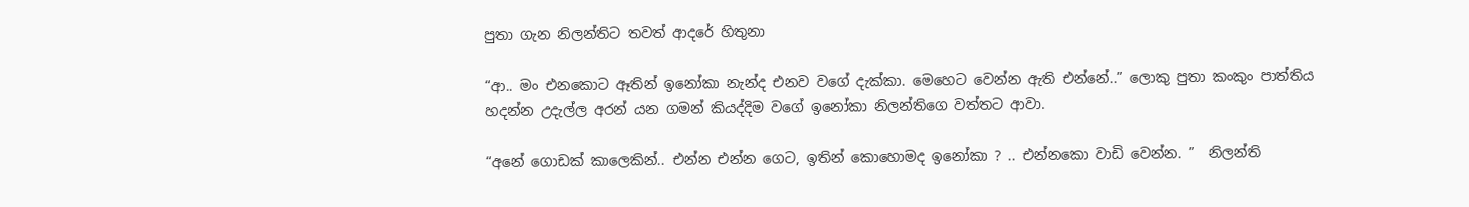පුතා ගැන නිලන්තිට තවත් ආදරේ හිතුනා

“ආ.. මං එනකොට ඈතින් ඉනෝකා නැන්ද එනව වගේ දැක්කා. මෙහෙට වෙන්න ඇති එන්නේ..” ලොකු පුතා කංකුං පාත්තිය හදන්න උදැල්ල අරන් යන ගමන් කියද්දිම වගේ ඉනෝකා නිලන්තිගෙ වත්තට ආවා.

“අනේ ගොඩක් කාලෙකින්.. එන්න එන්න ගෙට, ඉතින් කොහොමද ඉනෝකා ? .. එන්නකො වාඩි වෙන්න. ”  නිලන්ති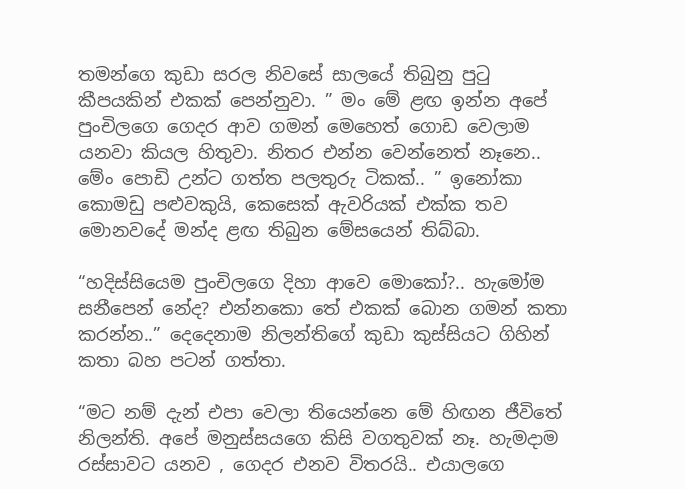තමන්ගෙ කුඩා සරල නිවසේ සාලයේ තිබුනු පුටු කීපයකින් එකක් පෙන්නුවා. ” මං මේ ළඟ ඉන්න අපේ පුංචිලගෙ ගෙදර ආව ගමන් මෙහෙත් ගොඩ වෙලාම යනවා කියල හිතුවා. නිතර එන්න වෙන්නෙත් නෑනෙ.. මේං පොඩි උන්ට ගත්ත පලතුරු ටිකක්.. ” ඉනෝකා කොමඩු පළුවකුයි, කෙසෙක් ඇවරියක් එක්ක තව මොනවදේ මන්ද ළඟ තිබුන මේසයෙන් තිබ්බා.

“හදිස්සියෙම පුංචිලගෙ දිහා ආවෙ මොකෝ?.. හැමෝම සනීපෙන් නේද? එන්නකො තේ එකක් බොන ගමන් කතා කරන්න..” දෙදෙනාම නිලන්තිගේ කුඩා කුස්සියට ගිහින් කතා බහ පටන් ගත්තා.

“මට නම් දැන් එපා වෙලා තියෙන්නෙ මේ හිඟන ජීවිතේ නිලන්ති. අපේ මනුස්සයගෙ කිසි වගතුවක් නෑ. හැමදාම රස්සාවට යනව , ගෙදර එනව විතරයි.. එයාලගෙ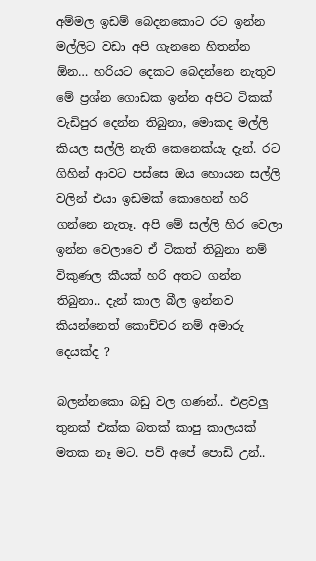අම්මල ඉඩම් බෙදනකොට රට ඉන්න මල්ලිට වඩා අපි ගැනනෙ හිතන්න ඕන… හරියට දෙකට බෙදන්නෙ නැතුව මේ ප්‍රශ්න ගොඩක ඉන්න අපිට ටිකක් වැඩිපුර දෙන්න තිබුනා, මොකද මල්ලි කියල සල්ලි නැති කෙනෙක්යැ දැන්. රට ගිහින් ආවට පස්සෙ ඔය හොයන සල්ලි වලින් එයා ඉඩමක් කොහෙන් හරි ගන්නෙ නැතෑ. අපි මේ සල්ලි හිර වෙලා ඉන්න වෙලාවෙ ඒ ටිකත් තිබුනා නම් විකුණල කීයක් හරි අතට ගන්න තිබුනා.. දැන් කාල බීල ඉන්නව කියන්නෙත් කොච්චර නම් අමාරු දෙයක්ද ?

බලන්නකො බඩු වල ගණන්.. එළවලු තුනක් එක්ක බතක් කාපු කාලයක් මතක නෑ මට. පව් අපේ පොඩි උන්..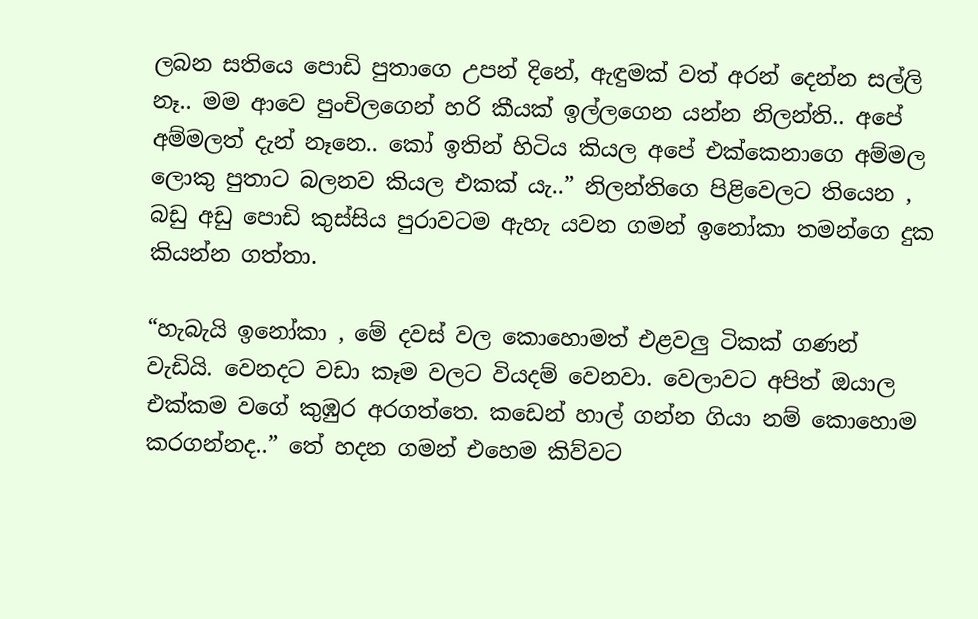ලබන සතියෙ පොඩි පුතාගෙ උපන් දිනේ, ඇඳුමක් වත් අරන් දෙන්න සල්ලි නෑ.. මම ආවෙ පුංචිලගෙන් හරි කීයක් ඉල්ලගෙන යන්න නිලන්ති.. අපේ අම්මලත් දැන් නෑනෙ.. කෝ ඉතින් හිටිය කියල අපේ එක්කෙනාගෙ අම්මල ලොකු පුතාට බලනව කියල එකක්‍ යැ..” නිලන්තිගෙ පිළිවෙලට තියෙන , බඩු අඩු පොඩි කුස්සිය පුරාවටම ඇහැ යවන ගමන් ඉනෝකා තමන්ගෙ දුක කියන්න ගත්තා.

“හැබැයි ඉනෝකා , මේ දවස් වල කොහොමත් එළවලු ටිකක් ගණන් වැඩියි. වෙනදට වඩා කෑම වලට වියදම් වෙනවා. වෙලාවට අපිත් ඔයාල එක්කම වගේ කුඹුර අරගත්තෙ. කඩෙන් හාල් ගන්න ගියා නම් කොහොම කරගන්නද..” තේ හදන ගමන් එහෙම කිව්වට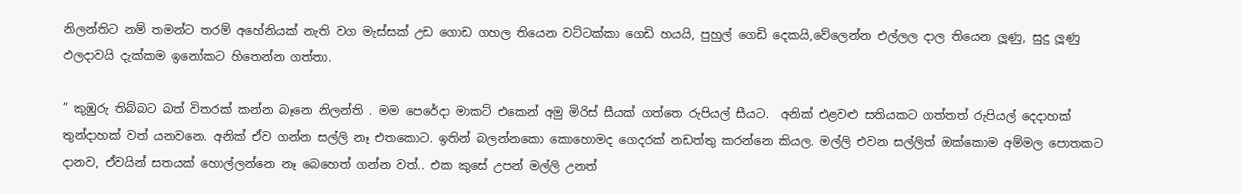නිලන්තිට නම් තමන්ට තරම් අහේනියක් නැති වග මැස්සක් උඩ ගොඩ ගහල තියෙන වට්ටක්කා ගෙඩි හයයි, පුහුල් ගෙඩි දෙකයි,වේලෙන්න එල්ලල දාල තියෙන ලූණු, සුදු ලූණු ඵලදාවයි දැක්කම ඉනෝකට හිතෙන්න ගත්තා.

” කුඹුරු තිබ්බට බත් විතරක් කන්න බෑනෙ නිලන්ති . මම පෙරේදා මාකට් එකෙන් අමු මිරිස් සීයක් ගත්තෙ රුපියල් සීයට.  අනික් එළවළු සතියකට ගත්තත් රුපියල් දෙදාහක් තුන්දාහක් වත් යනවනෙ. අනික් ඒව ගන්න සල්ලි නෑ එතකොට. ඉතින් බලන්නකො කොහොමද ගෙදරක් නඩත්තු කරන්නෙ කියල. මල්ලි එවන සල්ලිත් ඔක්කොම අම්මල පොතකට දානව, ඒවයින් සතයක් හොල්ලන්නෙ නෑ බෙහෙත් ගන්න වත්.. එක කුසේ උපන් මල්ලි උනත්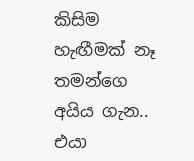කිසිම හැඟීමක් නෑ තමන්ගෙ අයිය ගැන.. එයා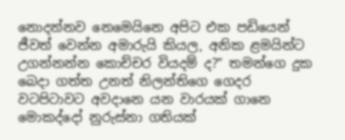නොදන්නව නෙමෙයිනෙ අපිට එක පඩියෙන් ජීවත් වෙන්න අමාරුයි කියල, අනික ළමයින්ට උගන්නන්න කොච්චර වියදම් ද?” තමන්ගෙ දුක බෙදා ගත්ත උනත් නිලන්තිගෙ ගෙදර වටපිටාවට අවදානෙ යන වාරයක් ගානෙ  මොකද්දෝ නුරුස්නා ගතියක්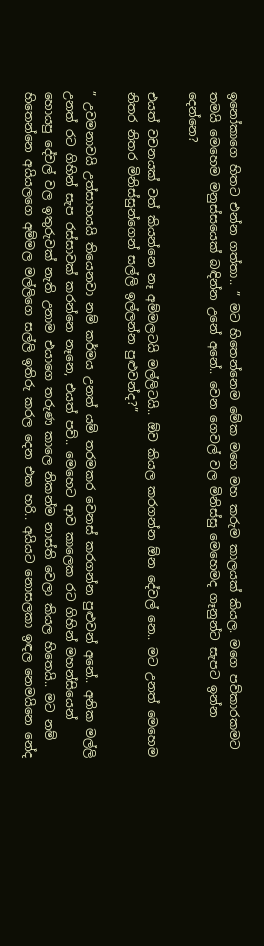ඉනෝකාගෙ හිතට එන්න ගත්තා.. ” මට හිතෙන්නෙම මේක මගෙ මහ කරුම කාලයක් කියල. මගෙ පව්කාරකමට තමයි මෙහෙම මනුස්සයෙක් බඳින්න උනේ අනේ.. වෙන ගෙවල් වල මිනිස්සු මෙහෙමද ගෑනුන්ට සැපට ඉන්න දෙන්නෙ?

එයත් වචනයක් වත් කියන්නෙ නෑ අම්මලටයි මල්ලිටයි.. ඕව කියල කරගන්න ඕන දේවල් නෙ.. මට උනත් මෙහෙම නිතර නිතර මිනිස්සුන්ගෙන් සල්ලි ඉල්ලන්න පුළුවන්ද?”

” උවමනාවයි උත්සාහයයි තියෙනවා නම් කර්මය උනත් යම් තරමකර වෙනස් කරගන්න පුළුවන් අනේ.. අනික මල්ලි උනත් රට ගිහින් සැප රස්සාවක් කරන්නෙ නෑනෙ, එයත් පව්.. මෙහෙට ආව කාලෙක රට ගිහින් මහන්සියෙන් හොයපු දේවල් වල ඉතුරුවක් නැති උනාම එයාගෙ තරුණ කාලෙ නිකන්ම නාස්ති වෙලා කියල හිතෙයි.. මට නම් හිතෙන්නෙ අයියලගෙ අම්මල මල්ලිගෙ සල්ලි ඉතිරු කරල දෙන එක හරි.. අයියට නොසලකා ඉඳල නෙමයිනෙ නේද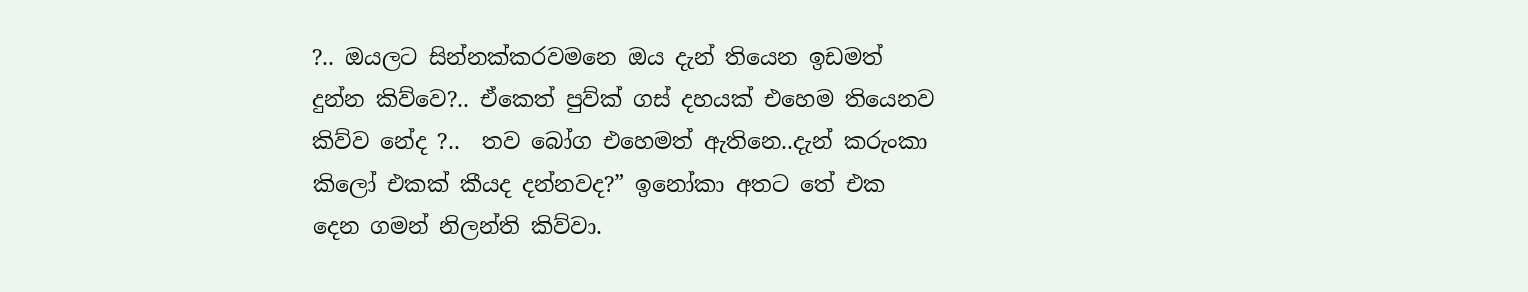?.. ඔයලට සින්නක්කරවමනෙ ඔය දැන් තියෙන ඉඩමත් දුන්න කිව්වෙ?.. ඒකෙත් පුව්ක් ගස් දහයක් එහෙම තියෙනව කිව්ව නේද ?..  තව බෝග එහෙමත් ඇතිනෙ..දැන් කරුංකා කිලෝ එකක් කීයද දන්නවද?” ඉනෝකා අතට තේ එක දෙන ගමන් නිලන්ති කිව්වා.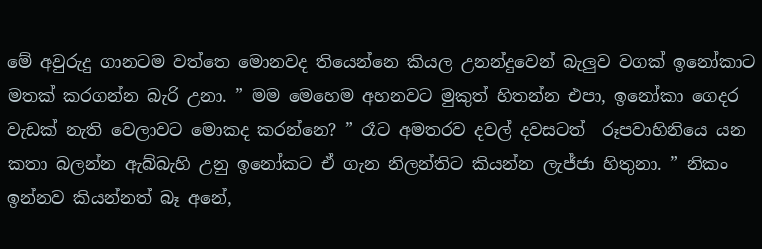මේ අවුරුදු ගානටම වත්තෙ මොනවද තියෙන්නෙ කියල උනන්දුවෙන් බැලුව වගක් ඉනෝකාට මතක් කරගන්න බැරි උනා. ” මම මෙහෙම අහනවට මුකුත් හිතන්න එපා, ඉනෝකා ගෙදර වැඩක් නැති වෙලාවට මොකද කරන්නෙ? ” රෑට අමතරව දවල් දවසටත්  රූපවාහිනියෙ යන කතා බලන්න ඇබ්බැහි උනු ඉනෝකට ඒ ගැන නිලන්තිට කියන්න ලැජ්ජා හිතුනා. ” නිකං ඉන්නව කියන්නත් බෑ අනේ,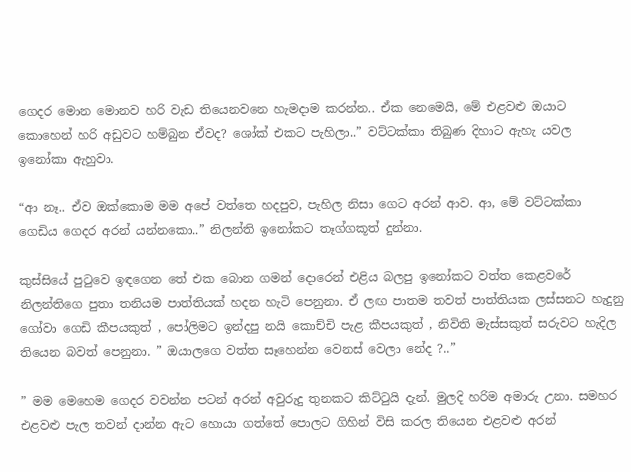ගෙදර මොන මොනව හරි වැඩ තියෙනවනෙ හැමදාම කරන්න.. ඒක නෙමෙයි, මේ එළවළු ඔයාට කොහෙන් හරි අඩුවට හම්බුන ඒවද? ශෝක් එකට පැහිලා..” වට්ටක්කා තිබුණ දිහාට ඇහැ යවල ඉනෝකා ඇහුවා.

“ආ නෑ.. ඒව ඔක්කොම මම අපේ වත්තෙ හදපුව, පැහිල නිසා ගෙට අරන් ආව. ආ, මේ වට්ටක්කා ගෙඩිය ගෙදර අරන් යන්නකො..” නිලන්ති ඉනෝකට තෑග්ගකූත් දුන්නා.

කුස්සියේ පුටුවෙ ඉඳගෙන තේ එක බොන ගමන් දොරෙන් එළිය බලපු ඉනෝකට වත්ත කෙළවරේ නිලන්තිගෙ පුතා තනියම පාත්තියක් හදන හැටි පෙනුනා. ඒ ලඟ පාතම තවත් පාත්තියක ලස්සනට හැදුනු ගෝවා ගෙඩි කීපයකුත් , පෝලිමට ඉන්දපු නයි කොච්චි පැළ කීපයකුත් , නිවිති මැස්සකුත් සරුවට හැදිල තියෙන බවත් පෙනුනා. ” ඔයාලගෙ වත්ත සෑහෙන්න වෙනස් වෙලා නේද ?..”

” මම මෙහෙම ගෙදර වවන්න පටන් අරන් අවුරුදු තුනකට කිට්ටුයි දැන්. මුලදි හරිම අමාරු උනා. සමහර එළවළු පැල තවන් දාන්න ඇට හොයා ගත්තේ පොලට ගිහින් විසි කරල තියෙන එළවළු අරන්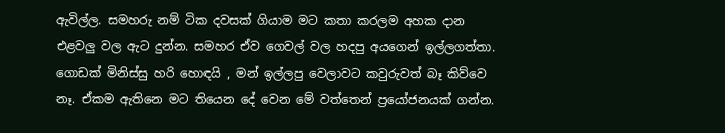ඇවිල්ල. සමහරු නම් ටික දවසක් ගියාම මට කතා කරලම අහක දාන එළවලු වල ඇට දුන්න. සමහර ඒව ගෙවල් වල හදපු අයගෙන් ඉල්ලගත්තා. ගොඩක් මිනිස්සු හරි හොඳයි , මන් ඉල්ලපු වෙලාවට කවුරුවත් බෑ කිව්වෙ නෑ. ඒකම ඇතිනෙ මට තියෙන දේ වෙන මේ වත්තෙන් ප්‍රයෝජනයක් ගන්න.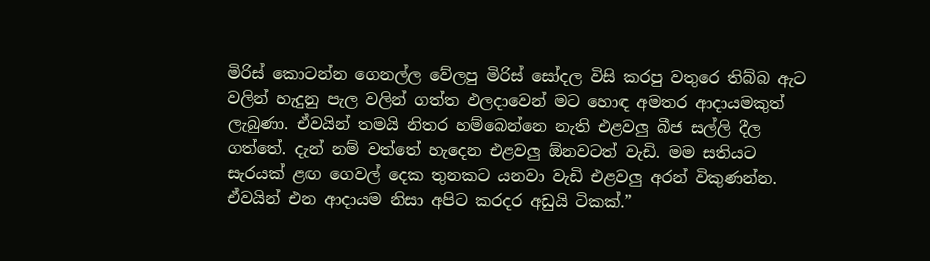මිරිස් කොටන්න ගෙනල්ල වේලපු මිරිස් සෝදල විසි කරපු වතුරෙ තිබ්බ ඇට වලින් හැදුනු පැල වලින් ගත්ත ඵලදාවෙන් මට හොඳ අමතර ආදායමකුත් ලැබුණා. ඒවයින් තමයි නිතර හම්බෙන්නෙ නැති එළවලු බීජ සල්ලි දීල ගත්තේ. දැන් නම් වත්තේ හැදෙන එළවලු ඕනවටත් වැඩි. මම සතියට සැරයක් ළඟ ගෙවල් දෙක තුනකට යනවා වැඩි එළවලු අරන් විකුණන්න.  ඒවයින් එන ආදායම නිසා අපිට කරදර අඩුයි ටිකක්.”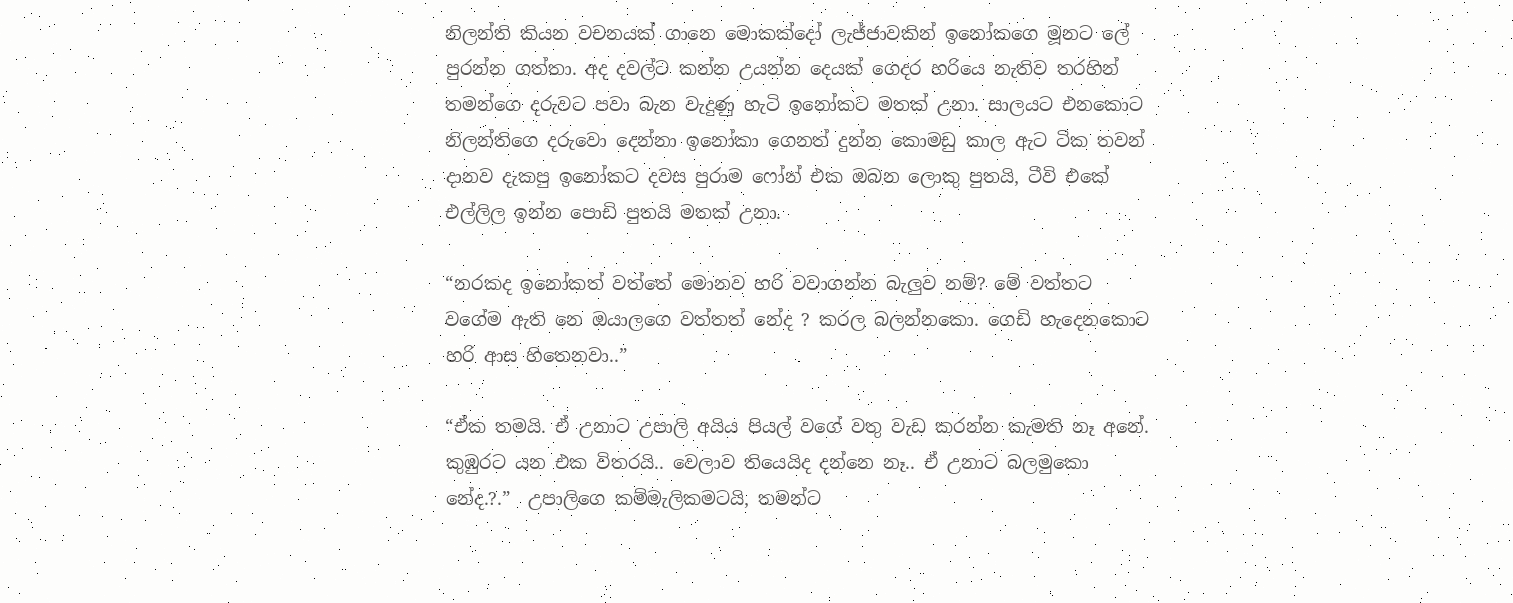නිලන්ති කියන වචනයක් ගානෙ මොකක්දෝ ලැජ්ජාවකින් ඉනෝකගෙ මූනට ලේ පුරන්න ගත්තා. අද දවල්ට කන්න උයන්න දෙයක් ගෙදර හරියෙ නැතිව තරහින් තමන්ගෙ දරුවට පවා බැන වැදුණු හැටි ඉනෝකට මතක් උනා. සාලයට එනකොට නිලන්තිගෙ දරුවො දෙන්නා ඉනෝකා ගෙනත් දුන්න කොමඩු කාල ඇට ටික තවන් දානව දැකපු ඉනෝකට දවස පුරාම ෆෝන් එක ඔබන ලොකු පුතයි, ටීවි එකේ එල්ලිල ඉන්න පොඩි පුතයි මතක් උනා.

“නරකද ඉනෝකත් වත්තේ මොනව හරි වවාගන්න බැලුව නම්? මේ වත්තට වගේම ඇති නෙ ඔයාලගෙ වත්තත් නේද ? කරල බලන්නකො. ගෙඩි හැදෙනකොට හරි ආස හිතෙනවා..”

“ඒක තමයි. ඒ උනාට උපාලි අයිය පියල් වගේ වතු වැඩ කරන්න කැමති නෑ අනේ. කුඹුරට යන එක විතරයි.. වෙලාව තියෙයිද දන්නෙ නෑ.. ඒ උනාට බලමුකො නේද.?.”  උපාලිගෙ කම්මැලිකමටයි, තමන්ට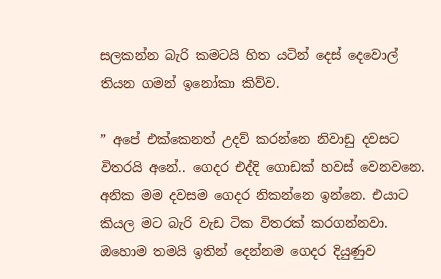සලකන්න බැරි කමටයි හිත යටින් දෙස් දෙවොල් තියන ගමන් ඉනෝකා කිව්ව.

” අපේ එක්කෙනත් උදව් කරන්නෙ නිවාඩු දවසට විතරයි අනේ.. ගෙදර එද්දි ගොඩක් හවස් වෙනවනෙ. අනික මම දවසම ගෙදර නිකන්නෙ ඉන්නෙ. එයාට කියල මට බැරි වැඩ ටික විතරක් කරගන්නවා. ඔහොම තමයි ඉතින් දෙන්නම ගෙදර දියුණුව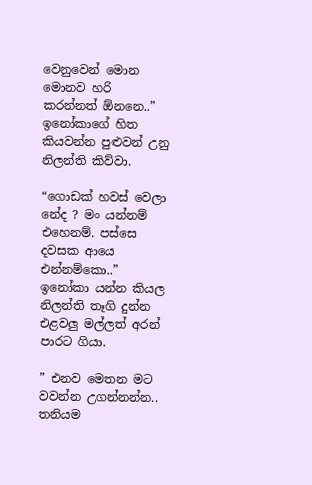වෙනුවෙන් මොන මොනව හරි කරන්නත් ඕනනෙ..” ඉනෝකාගේ හිත කියවන්න පුළුවන් උනු නිලන්ති කිව්වා.

“ගොඩක් හවස් වෙලා නේද ? මං යන්නම් එහෙනම්. පස්සෙ දවසක ආයෙ එන්නම්කො..” ඉනෝකා යන්න කියල  නිලන්ති තෑගි දුන්න එළවලු මල්ලත් අරන් පාරට ගියා.

” එනව මෙතන මට වවන්න උගන්නන්න.. තනියම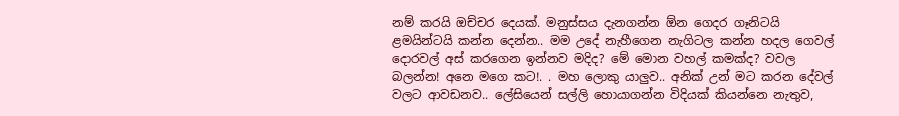නම් කරයි ඔච්චර දෙයක්. මනුස්සය දැනගන්න ඕන ගෙදර ගෑනිටයි ළමයින්ටයි කන්න දෙන්න.. මම උදේ නැහීගෙන නැගිටල කන්න හදල ගෙවල් දොරවල් අස් කරගෙන ඉන්නව මදිද? මේ මොන වහල් කමක්ද? වවල බලන්න! අනෙ මගෙ කට!. . මහ ලොකු යාලුව.. අනික් උන් මට කරන දේවල් වලට ආවඩනව.. ලේසියෙන් සල්ලි හොයාගන්න විදියක් කියන්නෙ නැතුව,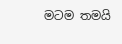මටම තමයි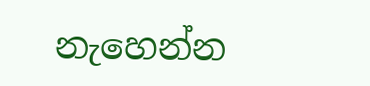නැහෙන්න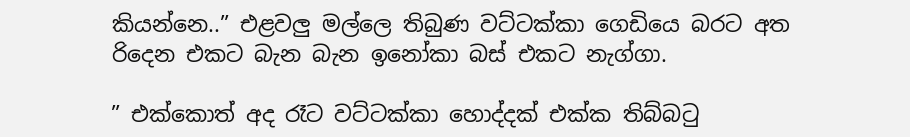කියන්නෙ..” එළවලු මල්ලෙ තිබුණ වට්ටක්කා ගෙඩියෙ බරට අත රිදෙන එකට බැන බැන ඉනෝකා බස් එකට නැග්ගා.

” එක්කොත් අද රෑට වට්ටක්කා හොද්දක් එක්ක තිබ්බටු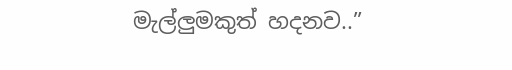මැල්ලුමකුත් හදනව..”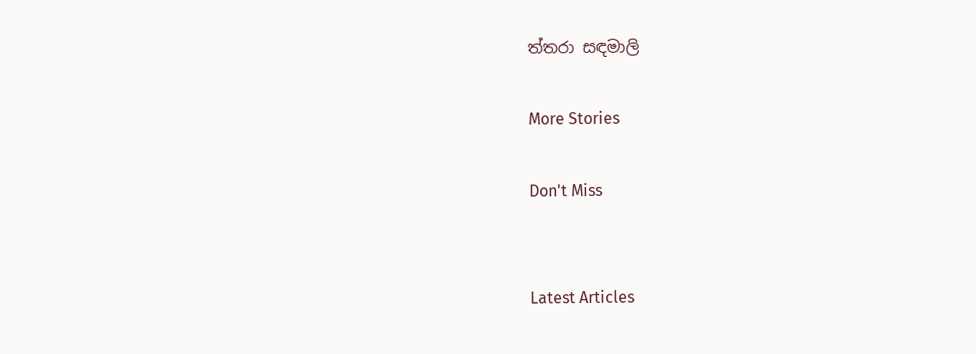ත්තරා සඳමාලි

More Stories

Don't Miss


Latest Articles